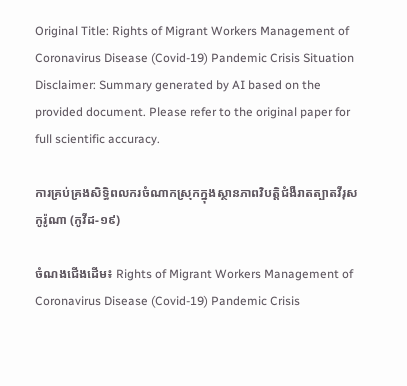Original Title: Rights of Migrant Workers Management of Coronavirus Disease (Covid-19) Pandemic Crisis Situation
Disclaimer: Summary generated by AI based on the provided document. Please refer to the original paper for full scientific accuracy.

ការគ្រប់គ្រងសិទ្ធិពលករចំណាកស្រុកក្នុងស្ថានភាពវិបត្តិជំងឺរាតត្បាតវីរុសកូរ៉ូណា (កូវីដ-១៩)

ចំណងជើងដើម៖ Rights of Migrant Workers Management of Coronavirus Disease (Covid-19) Pandemic Crisis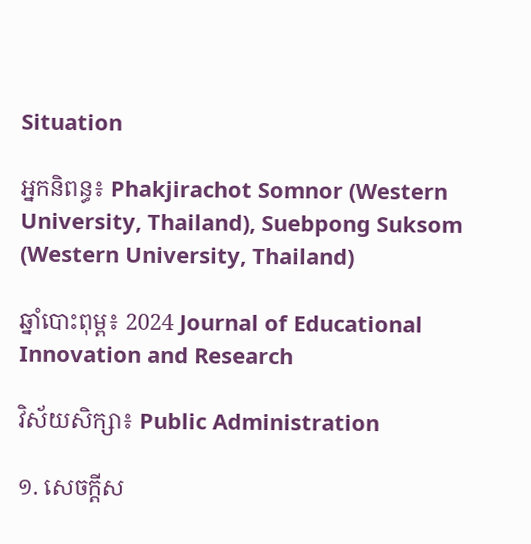Situation

អ្នកនិពន្ធ៖ Phakjirachot Somnor (Western University, Thailand), Suebpong Suksom (Western University, Thailand)

ឆ្នាំបោះពុម្ព៖ 2024 Journal of Educational Innovation and Research

វិស័យសិក្សា៖ Public Administration

១. សេចក្តីស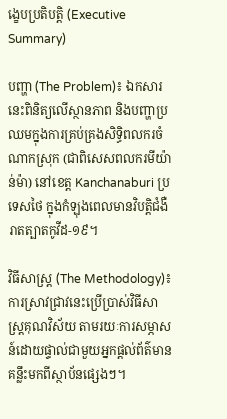ង្ខេបប្រតិបត្តិ (Executive Summary)

បញ្ហា (The Problem)៖ ឯកសារនេះពិនិត្យលើស្ថានភាព និងបញ្ហាប្រឈមក្នុងការគ្រប់គ្រងសិទ្ធិពលករចំណាកស្រុក (ជាពិសេសពលករមីយ៉ាន់ម៉ា) នៅខេត្ត Kanchanaburi ប្រទេសថៃ ក្នុងកំឡុងពេលមានវិបត្តិជំងឺរាតត្បាតកូវីដ-១៩។

វិធីសាស្ត្រ (The Methodology)៖ ការស្រាវជ្រាវនេះប្រើប្រាស់វិធីសាស្ត្រគុណវិស័យ តាមរយៈការសម្ភាសន៍ដោយផ្ទាល់ជាមួយអ្នកផ្តល់ព័ត៌មានគន្លឹះមកពីស្ថាប័នផ្សេងៗ។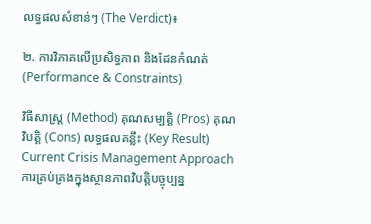លទ្ធផលសំខាន់ៗ (The Verdict)៖

២. ការវិភាគលើប្រសិទ្ធភាព និងដែនកំណត់ (Performance & Constraints)

វិធីសាស្ត្រ (Method) គុណសម្បត្តិ (Pros) គុណវិបត្តិ (Cons) លទ្ធផលគន្លឹះ (Key Result)
Current Crisis Management Approach
ការគ្រប់គ្រងក្នុងស្ថានភាពវិបត្តិបច្ចុប្បន្ន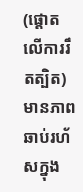(ផ្តោតលើការរឹតត្បិត)
មានភាពឆាប់រហ័សក្នុង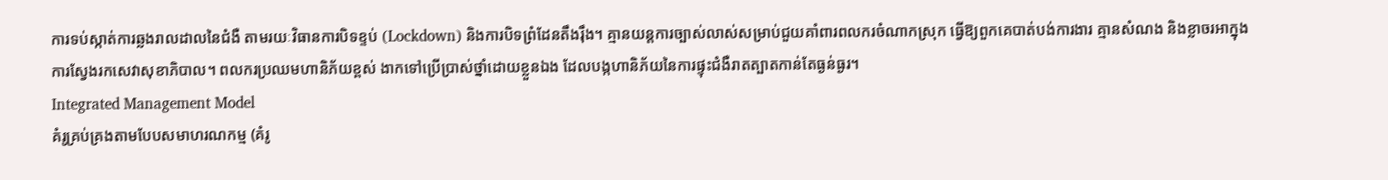ការទប់ស្កាត់ការឆ្លងរាលដាលនៃជំងឺ តាមរយៈវិធានការបិទខ្ទប់ (Lockdown) និងការបិទព្រំដែនតឹងរ៉ឹង។ គ្មានយន្តការច្បាស់លាស់សម្រាប់ជួយគាំពារពលករចំណាកស្រុក ធ្វើឱ្យពួកគេបាត់បង់ការងារ គ្មានសំណង និងខ្លាចរអាក្នុងការស្វែងរកសេវាសុខាភិបាល។ ពលករប្រឈមហានិភ័យខ្ពស់ ងាកទៅប្រើប្រាស់ថ្នាំដោយខ្លួនឯង ដែលបង្កហានិភ័យនៃការផ្ទុះជំងឺរាតត្បាតកាន់តែធ្ងន់ធ្ងរ។
Integrated Management Model
គំរូគ្រប់គ្រងតាមបែបសមាហរណកម្ម (គំរូ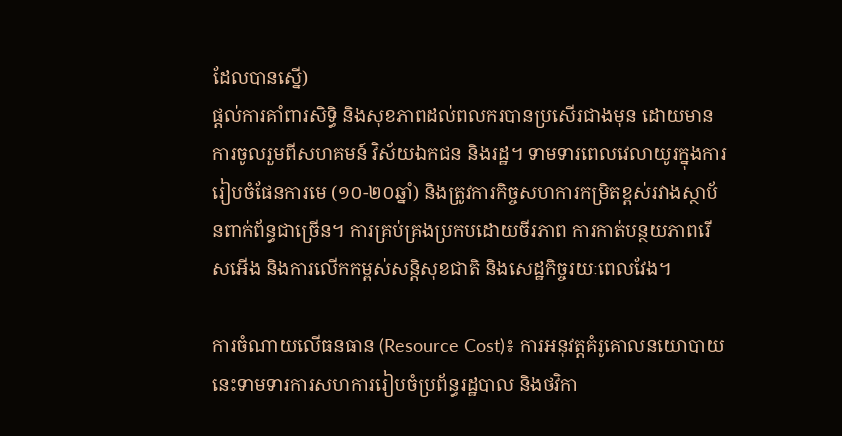ដែលបានស្នើ)
ផ្តល់ការគាំពារសិទ្ធិ និងសុខភាពដល់ពលករបានប្រសើរជាងមុន ដោយមានការចូលរួមពីសហគមន៍ វិស័យឯកជន និងរដ្ឋ។ ទាមទារពេលវេលាយូរក្នុងការរៀបចំផែនការមេ (១០-២០ឆ្នាំ) និងត្រូវការកិច្ចសហការកម្រិតខ្ពស់រវាងស្ថាប័នពាក់ព័ន្ធជាច្រើន។ ការគ្រប់គ្រងប្រកបដោយចីរភាព ការកាត់បន្ថយភាពរើសអើង និងការលើកកម្ពស់សន្តិសុខជាតិ និងសេដ្ឋកិច្ចរយៈពេលវែង។

ការចំណាយលើធនធាន (Resource Cost)៖ ការអនុវត្តគំរូគោលនយោបាយនេះទាមទារការសហការរៀបចំប្រព័ន្ធរដ្ឋបាល និងថវិកា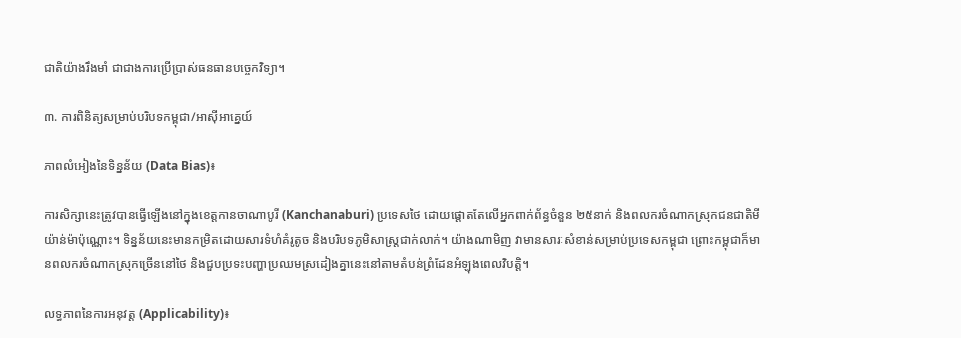ជាតិយ៉ាងរឹងមាំ ជាជាងការប្រើប្រាស់ធនធានបច្ចេកវិទ្យា។

៣. ការពិនិត្យសម្រាប់បរិបទកម្ពុជា/អាស៊ីអាគ្នេយ៍

ភាពលំអៀងនៃទិន្នន័យ (Data Bias)៖

ការសិក្សានេះត្រូវបានធ្វើឡើងនៅក្នុងខេត្តកានចាណាបូរី (Kanchanaburi) ប្រទេសថៃ ដោយផ្តោតតែលើអ្នកពាក់ព័ន្ធចំនួន ២៥នាក់ និងពលករចំណាកស្រុកជនជាតិមីយ៉ាន់ម៉ាប៉ុណ្ណោះ។ ទិន្នន័យនេះមានកម្រិតដោយសារទំហំគំរូតូច និងបរិបទភូមិសាស្រ្តជាក់លាក់។ យ៉ាងណាមិញ វាមានសារៈសំខាន់សម្រាប់ប្រទេសកម្ពុជា ព្រោះកម្ពុជាក៏មានពលករចំណាកស្រុកច្រើននៅថៃ និងជួបប្រទះបញ្ហាប្រឈមស្រដៀងគ្នានេះនៅតាមតំបន់ព្រំដែនអំឡុងពេលវិបត្តិ។

លទ្ធភាពនៃការអនុវត្ត (Applicability)៖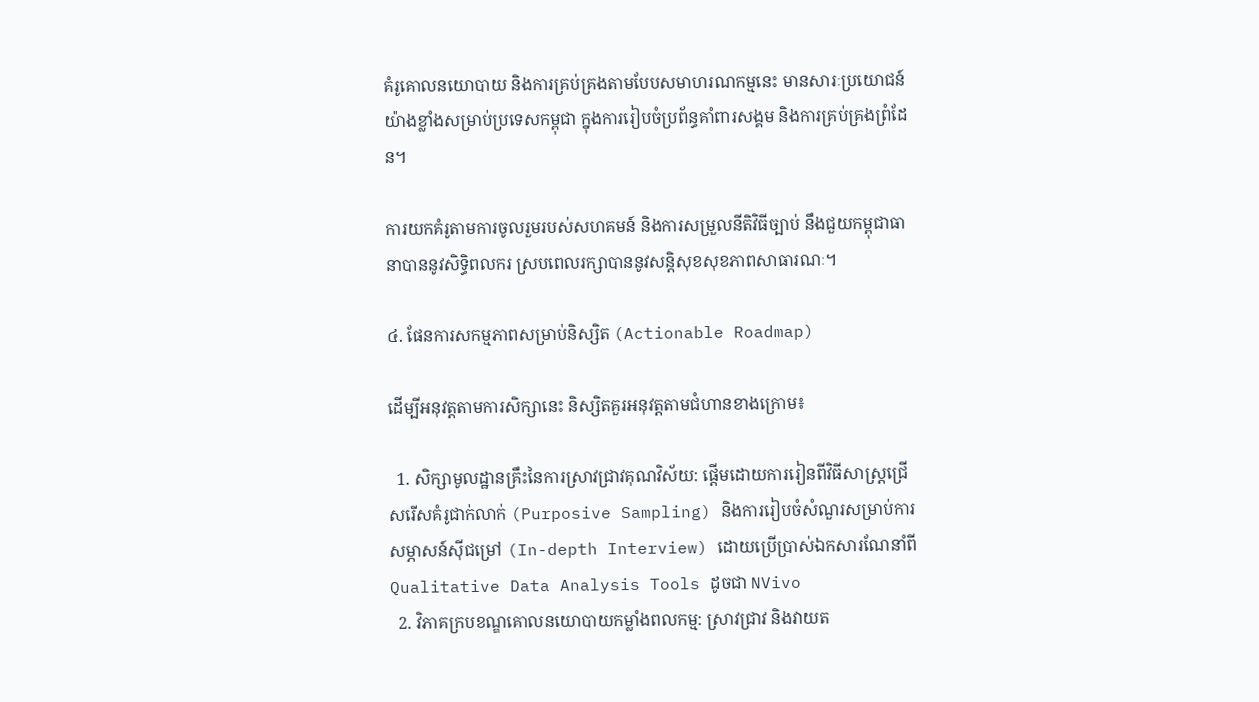គំរូគោលនយោបាយ និងការគ្រប់គ្រងតាមបែបសមាហរណកម្មនេះ មានសារៈប្រយោជន៍យ៉ាងខ្លាំងសម្រាប់ប្រទេសកម្ពុជា ក្នុងការរៀបចំប្រព័ន្ធគាំពារសង្គម និងការគ្រប់គ្រងព្រំដែន។

ការយកគំរូតាមការចូលរួមរបស់សហគមន៍ និងការសម្រួលនីតិវិធីច្បាប់ នឹងជួយកម្ពុជាធានាបាននូវសិទ្ធិពលករ ស្របពេលរក្សាបាននូវសន្តិសុខសុខភាពសាធារណៈ។

៤. ផែនការសកម្មភាពសម្រាប់និស្សិត (Actionable Roadmap)

ដើម្បីអនុវត្តតាមការសិក្សានេះ និស្សិតគួរអនុវត្តតាមជំហានខាងក្រោម៖

  1. សិក្សាមូលដ្ឋានគ្រឹះនៃការស្រាវជ្រាវគុណវិស័យ: ផ្តើមដោយការរៀនពីវិធីសាស្ត្រជ្រើសរើសគំរូជាក់លាក់ (Purposive Sampling) និងការរៀបចំសំណួរសម្រាប់ការសម្ភាសន៍ស៊ីជម្រៅ (In-depth Interview) ដោយប្រើប្រាស់ឯកសារណែនាំពី Qualitative Data Analysis Tools ដូចជា NVivo
  2. វិភាគក្របខណ្ឌគោលនយោបាយកម្លាំងពលកម្ម: ស្រាវជ្រាវ និងវាយត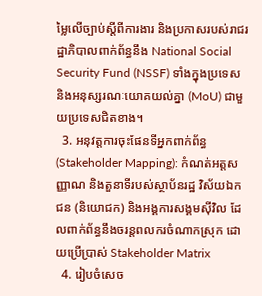ម្លៃលើច្បាប់ស្តីពីការងារ និងប្រកាសរបស់រាជរដ្ឋាភិបាលពាក់ព័ន្ធនឹង National Social Security Fund (NSSF) ទាំងក្នុងប្រទេស និងអនុស្សរណៈយោគយល់គ្នា (MoU) ជាមួយប្រទេសជិតខាង។
  3. អនុវត្តការចុះផែនទីអ្នកពាក់ព័ន្ធ (Stakeholder Mapping): កំណត់អត្តសញ្ញាណ និងតួនាទីរបស់ស្ថាប័នរដ្ឋ វិស័យឯកជន (និយោជក) និងអង្គការសង្គមស៊ីវិល ដែលពាក់ព័ន្ធនឹងចរន្តពលករចំណាកស្រុក ដោយប្រើប្រាស់ Stakeholder Matrix
  4. រៀបចំសេច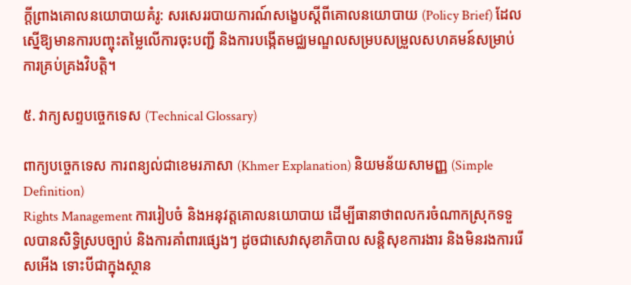ក្តីព្រាងគោលនយោបាយគំរូ: សរសេររបាយការណ៍សង្ខេបស្តីពីគោលនយោបាយ (Policy Brief) ដែលស្នើឱ្យមានការបញ្ចុះតម្លៃលើការចុះបញ្ជី និងការបង្កើតមជ្ឈមណ្ឌលសម្របសម្រួលសហគមន៍សម្រាប់ការគ្រប់គ្រងវិបត្តិ។

៥. វាក្យសព្ទបច្ចេកទេស (Technical Glossary)

ពាក្យបច្ចេកទេស ការពន្យល់ជាខេមរភាសា (Khmer Explanation) និយមន័យសាមញ្ញ (Simple Definition)
Rights Management ការរៀបចំ និងអនុវត្តគោលនយោបាយ ដើម្បីធានាថាពលករចំណាកស្រុកទទួលបានសិទ្ធិស្របច្បាប់ និងការគាំពារផ្សេងៗ ដូចជាសេវាសុខាភិបាល សន្តិសុខការងារ និងមិនរងការរើសអើង ទោះបីជាក្នុងស្ថាន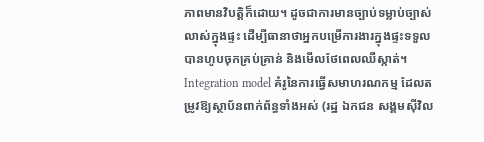ភាពមានវិបត្តិក៏ដោយ។ ដូចជាការមានច្បាប់ទម្លាប់ច្បាស់លាស់ក្នុងផ្ទះ ដើម្បីធានាថាអ្នកបម្រើការងារក្នុងផ្ទះទទួលបានហូបចុកគ្រប់គ្រាន់ និងមើលថែពេលឈឺស្កាត់។
Integration model គំរូនៃការធ្វើសមាហរណកម្ម ដែលតម្រូវឱ្យស្ថាប័នពាក់ព័ន្ធទាំងអស់ (រដ្ឋ ឯកជន សង្គមស៊ីវិល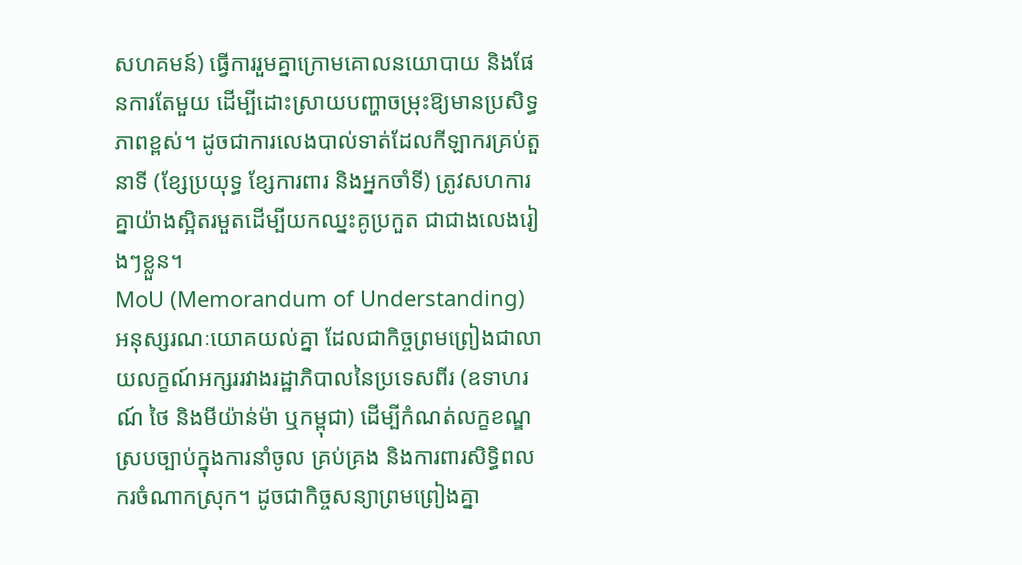សហគមន៍) ធ្វើការរួមគ្នាក្រោមគោលនយោបាយ និងផែនការតែមួយ ដើម្បីដោះស្រាយបញ្ហាចម្រុះឱ្យមានប្រសិទ្ធភាពខ្ពស់។ ដូចជាការលេងបាល់ទាត់ដែលកីឡាករគ្រប់តួនាទី (ខ្សែប្រយុទ្ធ ខ្សែការពារ និងអ្នកចាំទី) ត្រូវសហការគ្នាយ៉ាងស្អិតរមួតដើម្បីយកឈ្នះគូប្រកួត ជាជាងលេងរៀងៗខ្លួន។
MoU (Memorandum of Understanding) អនុស្សរណៈយោគយល់គ្នា ដែលជាកិច្ចព្រមព្រៀងជាលាយលក្ខណ៍អក្សររវាងរដ្ឋាភិបាលនៃប្រទេសពីរ (ឧទាហរណ៍ ថៃ និងមីយ៉ាន់ម៉ា ឬកម្ពុជា) ដើម្បីកំណត់លក្ខខណ្ឌស្របច្បាប់ក្នុងការនាំចូល គ្រប់គ្រង និងការពារសិទ្ធិពលករចំណាកស្រុក។ ដូចជាកិច្ចសន្យាព្រមព្រៀងគ្នា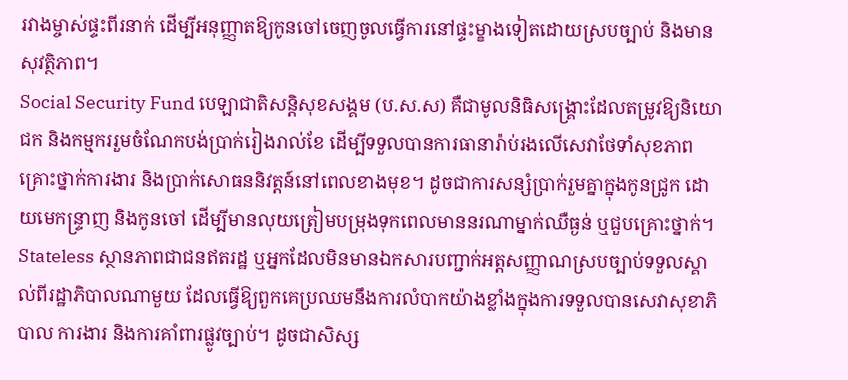រវាងម្ចាស់ផ្ទះពីរនាក់ ដើម្បីអនុញ្ញាតឱ្យកូនចៅចេញចូលធ្វើការនៅផ្ទះម្ខាងទៀតដោយស្របច្បាប់ និងមានសុវត្ថិភាព។
Social Security Fund បេឡាជាតិសន្តិសុខសង្គម (ប.ស.ស) គឺជាមូលនិធិសង្គ្រោះដែលតម្រូវឱ្យនិយោជក និងកម្មកររួមចំណែកបង់ប្រាក់រៀងរាល់ខែ ដើម្បីទទួលបានការធានារ៉ាប់រងលើសេវាថែទាំសុខភាព គ្រោះថ្នាក់ការងារ និងប្រាក់សោធននិវត្តន៍នៅពេលខាងមុខ។ ដូចជាការសន្សំប្រាក់រួមគ្នាក្នុងកូនជ្រូក ដោយមេកន្ទ្រាញ និងកូនចៅ ដើម្បីមានលុយត្រៀមបម្រុងទុកពេលមាននរណាម្នាក់ឈឺធ្ងន់ ឬជួបគ្រោះថ្នាក់។
Stateless ស្ថានភាពជាជនឥតរដ្ឋ ឬអ្នកដែលមិនមានឯកសារបញ្ជាក់អត្តសញ្ញាណស្របច្បាប់ទទួលស្គាល់ពីរដ្ឋាភិបាលណាមួយ ដែលធ្វើឱ្យពួកគេប្រឈមនឹងការលំបាកយ៉ាងខ្លាំងក្នុងការទទួលបានសេវាសុខាភិបាល ការងារ និងការគាំពារផ្លូវច្បាប់។ ដូចជាសិស្ស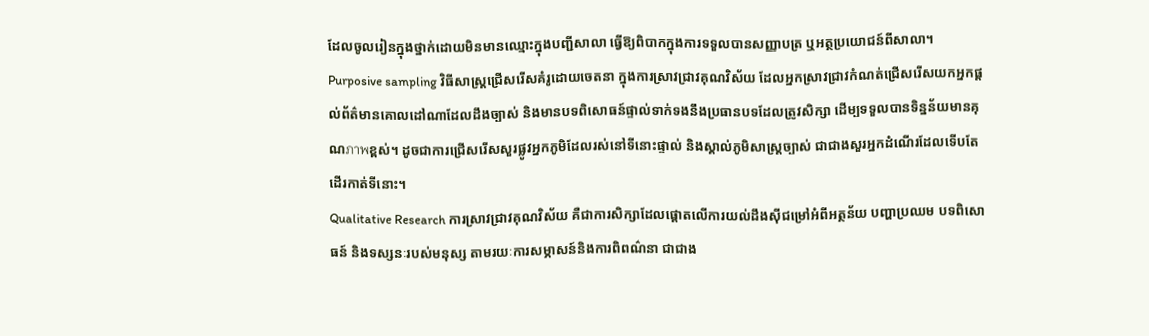ដែលចូលរៀនក្នុងថ្នាក់ដោយមិនមានឈ្មោះក្នុងបញ្ជីសាលា ធ្វើឱ្យពិបាកក្នុងការទទួលបានសញ្ញាបត្រ ឬអត្ថប្រយោជន៍ពីសាលា។
Purposive sampling វិធីសាស្ត្រជ្រើសរើសគំរូដោយចេតនា ក្នុងការស្រាវជ្រាវគុណវិស័យ ដែលអ្នកស្រាវជ្រាវកំណត់ជ្រើសរើសយកអ្នកផ្តល់ព័ត៌មានគោលដៅណាដែលដឹងច្បាស់ និងមានបទពិសោធន៍ផ្ទាល់ទាក់ទងនឹងប្រធានបទដែលត្រូវសិក្សា ដើម្បទទួលបានទិន្នន័យមានគុណภาพខ្ពស់។ ដូចជាការជ្រើសរើសសួរផ្លូវអ្នកភូមិដែលរស់នៅទីនោះផ្ទាល់ និងស្គាល់ភូមិសាស្ត្រច្បាស់ ជាជាងសួរអ្នកដំណើរដែលទើបតែដើរកាត់ទីនោះ។
Qualitative Research ការស្រាវជ្រាវគុណវិស័យ គឺជាការសិក្សាដែលផ្តោតលើការយល់ដឹងស៊ីជម្រៅអំពីអត្ថន័យ បញ្ហាប្រឈម បទពិសោធន៍ និងទស្សនៈរបស់មនុស្ស តាមរយៈការសម្ភាសន៍និងការពិពណ៌នា ជាជាង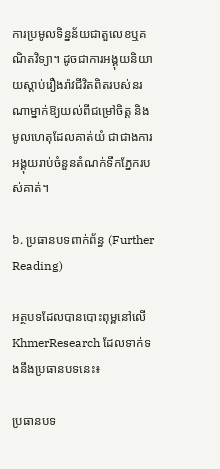ការប្រមូលទិន្នន័យជាតួលេខឬគណិតវិទ្យា។ ដូចជាការអង្គុយនិយាយស្តាប់រឿងរ៉ាវជីវិតពិតរបស់នរណាម្នាក់ឱ្យយល់ពីជម្រៅចិត្ត និងមូលហេតុដែលគាត់យំ ជាជាងការអង្គុយរាប់ចំនួនតំណក់ទឹកភ្នែករបស់គាត់។

៦. ប្រធានបទពាក់ព័ន្ធ (Further Reading)

អត្ថបទដែលបានបោះពុម្ពនៅលើ KhmerResearch ដែលទាក់ទងនឹងប្រធានបទនេះ៖

ប្រធានបទ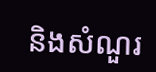និងសំណួរ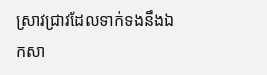ស្រាវជ្រាវដែលទាក់ទងនឹងឯកសា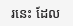រនេះ ដែល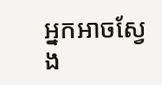អ្នកអាចស្វែង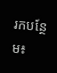រកបន្ថែម៖